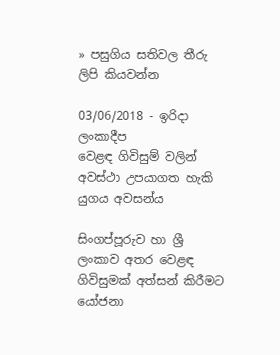» පසුගිය සතිවල තීරු ලිපි කියවන්න

03/06/2018 - ඉරිදා ලංකාදීප
වෙළඳ ගිවිසුම් වලින් අවස්ථා උපයාගත හැකි යුගය අවසන්ය

සිංගප්පූරුව හා ශ්‍රී ලංකාව අතර වෙළඳ ගිවිසුමක් අත්සන් කිරීමට යෝජනා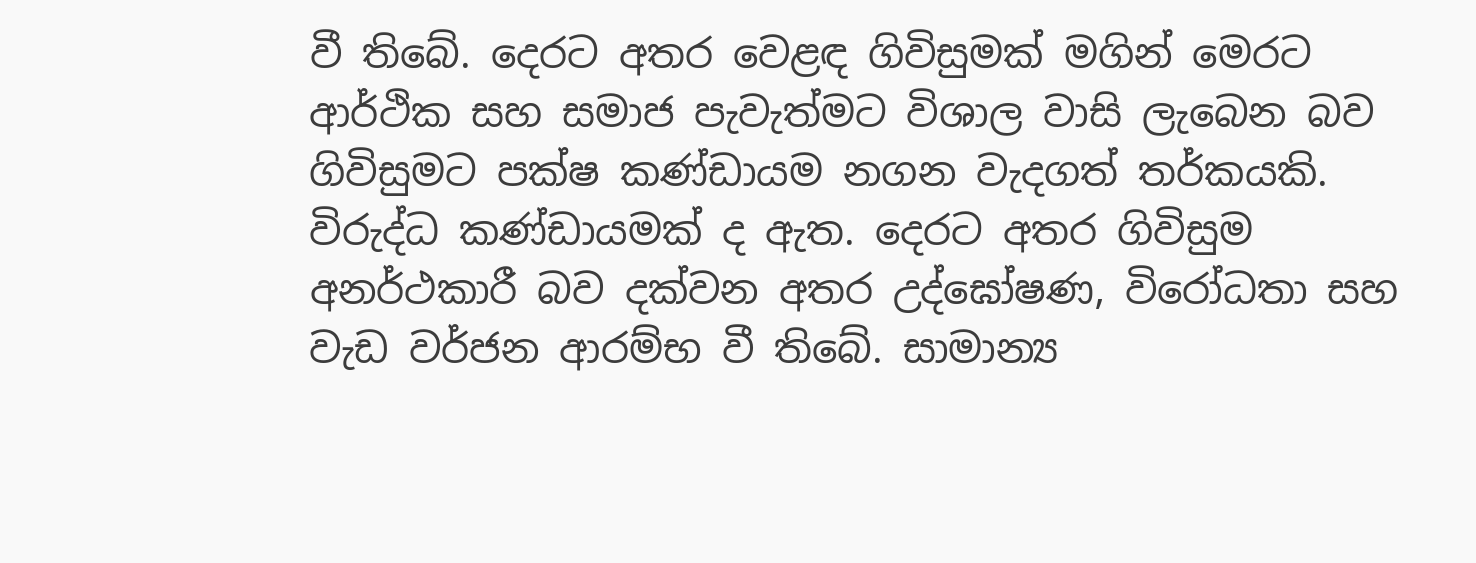වී තිබේ. දෙරට අතර වෙළඳ ගිවිසුමක් මගින් මෙරට ආර්ථික සහ සමාජ පැවැත්මට විශාල වාසි ලැබෙන බව ගිවිසුමට පක්ෂ කණ්ඩායම නගන වැදගත් තර්කයකි. විරුද්ධ කණ්ඩායමක් ද ඇත. දෙරට අතර ගිවිසුම අනර්ථකාරී බව දක්වන අතර උද්ඝෝෂණ, විරෝධතා සහ වැඩ වර්ජන ආරම්භ වී තිබේ. සාමාන්‍ය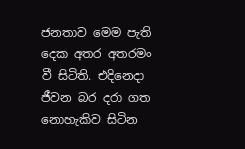ජනතාව මෙම පැති දෙක අතර අතරමං වී සිටිති. එදිනෙදා ජීවන බර දරා ගත නොහැකිව සිටින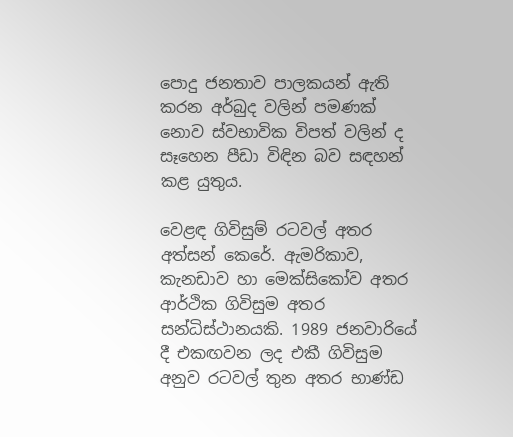පොදු ජනතාව පාලකයන් ඇති කරන අර්බුද වලින් පමණක් නොව ස්වභාවික විපත් වලින් ද සෑහෙන පීඩා විඳින බව සඳහන් කළ යුතුය.

වෙළඳ ගිවිසුම් රටවල් අතර අත්සන් කෙරේ. ඇමරිකාව, කැනඩාව හා මෙක්සිකෝව අතර ආර්ථික ගිවිසුම අතර සන්ධිස්ථානයකි. 1989 ජනවාරියේ දී එකඟවන ලද එකී ගිවිසුම අනුව රටවල් තුන අතර භාණ්ඩ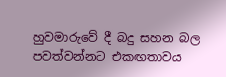හුවමාරුවේ දී බදු සහන බල පවත්වන්නට එකඟතාවය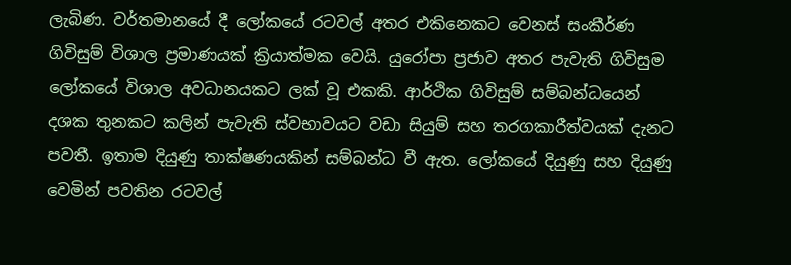ලැබිණ. වර්තමානයේ දී ලෝකයේ රටවල් අතර එකිනෙකට වෙනස් සංකීර්ණ ගිවිසුම් විශාල ප්‍රමාණයක් ක්‍රියාත්මක වෙයි. යුරෝපා ප්‍රජාව අතර පැවැති ගිවිසුම ලෝකයේ විශාල අවධානයකට ලක් වූ එකකි. ආර්ථික ගිවිසුම් සම්බන්ධයෙන් දශක තුනකට කලින් පැවැති ස්වභාවයට වඩා සියුම් සහ තරගකාරීත්වයක් දැනට පවතී. ඉතාම දියුණු තාක්ෂණයකින් සම්බන්ධ වී ඇත. ලෝකයේ දියුණු සහ දියුණු වෙමින් පවතින රටවල්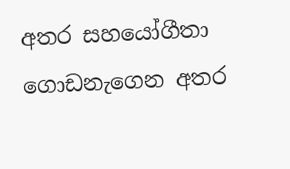අතර සහයෝගීතා ගොඩනැගෙන අතර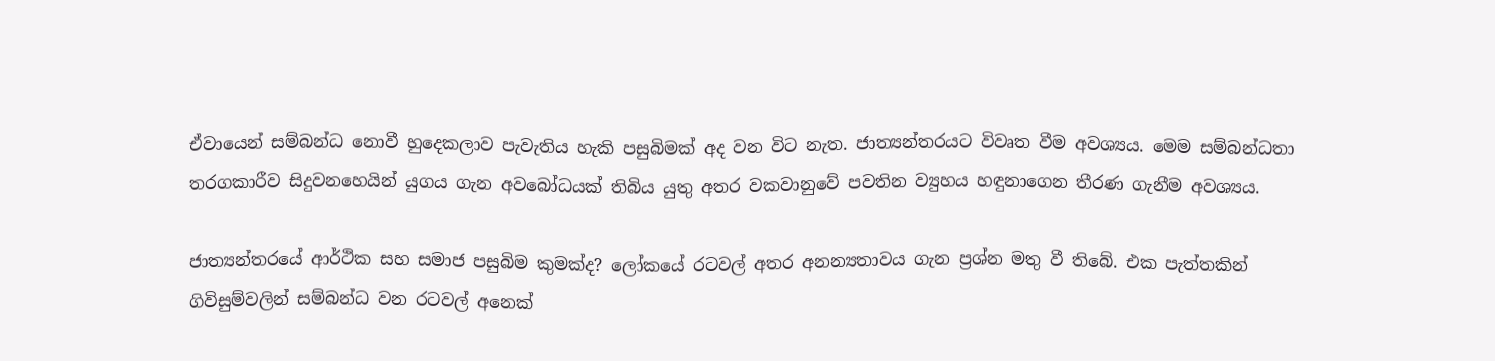ඒවායෙන් සම්බන්ධ නොවී හුදෙකලාව පැවැතිය හැකි පසුබිමක් අද වන විට නැත. ජාත්‍යන්තරයට විවෘත වීම අවශ්‍යය. මෙම සම්බන්ධතා තරගකාරීව සිදුවනහෙයින් යුගය ගැන අවබෝධයක් තිබිය යුතු අතර වකවානුවේ පවතින ව්‍යුහය හඳුනාගෙන තීරණ ගැනීම අවශ්‍යය.

ජාත්‍යන්තරයේ ආර්ථික සහ සමාජ පසුබිම කුමක්ද? ලෝකයේ රටවල් අතර අනන්‍යතාවය ගැන ප්‍රශ්න මතු වී තිබේ. එක පැත්තකින් ගිවිසුම්වලින් සම්බන්ධ වන රටවල් අනෙක්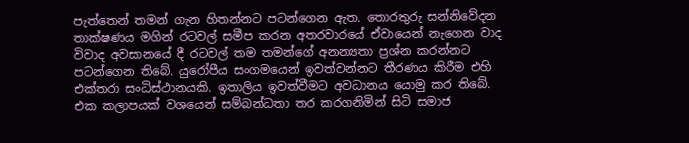පැත්තෙන් තමන් ගැන හිතන්නට පටන්ගෙන ඇත. තොරතුරු සන්නිවේදන තාක්ෂණය මගින් රටවල් සමීප කරන අතරවාරයේ ඒවායෙන් නැගෙන වාද විවාද අවසානයේ දී රටවල් තම තමන්ගේ අනන්‍යතා ප්‍රශ්න කරන්නට පටන්ගෙන තිබේ. යුරෝපීය සංගමයෙන් ඉවත්වන්නට තීරණය කිරීම එහි එක්තරා සංධිස්ථානයකි. ඉතාලිය ඉවත්වීමට අවධානය යොමු කර තිබේ. එක කලාපයක් වශයෙන් සම්බන්ධතා තර කරගනිමින් සිටි සමාජ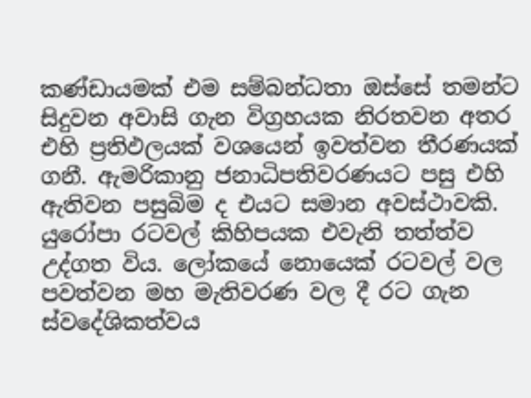කණ්ඩායමක් එම සම්බන්ධතා ඔස්සේ තමන්ට සිදුවන අවාසි ගැන විග්‍රහයක නිරතවන අතර එහි ප්‍රතිඵලයක් වශයෙන් ඉවත්වන තීරණයක් ගනී. ඇමරිකානු ජනාධිපතිවරණයට පසු එහි ඇතිවන පසුබිම ද එයට සමාන අවස්ථාවකි. යුරෝපා රටවල් කිහිපයක එවැනි තත්ත්ව උද්ගත විය. ලෝකයේ නොයෙක් රටවල් වල පවත්වන මහ මැතිවරණ වල දී රට ගැන ස්වදේශිකත්වය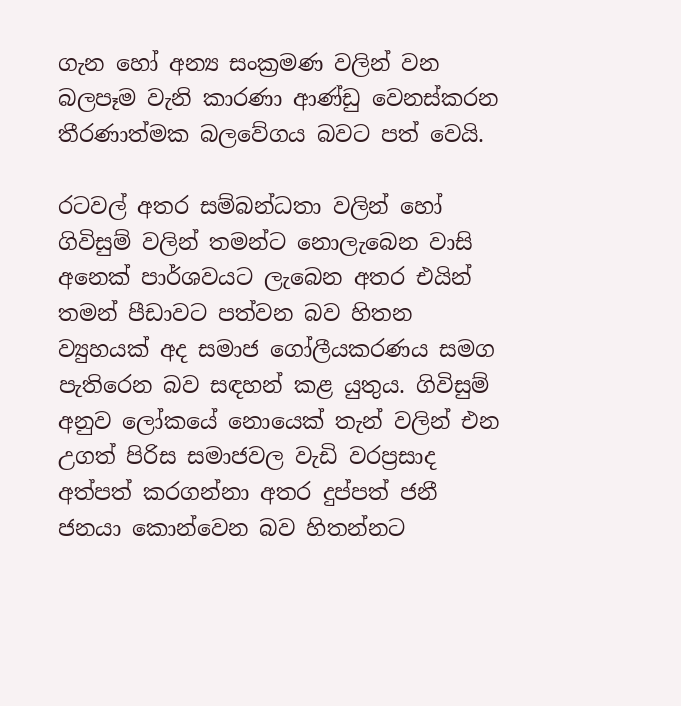ගැන හෝ අන්‍ය සංක්‍රමණ වලින් වන බලපෑම වැනි කාරණා ආණ්ඩු වෙනස්කරන තීරණාත්මක බලවේගය බවට පත් වෙයි.

රටවල් අතර සම්බන්ධතා වලින් හෝ ගිවිසුම් වලින් තමන්ට නොලැබෙන වාසි අනෙක් පාර්ශවයට ලැබෙන අතර එයින් තමන් පීඩාවට පත්වන බව හිතන ව්‍යුහයක් අද සමාජ ගෝලීයකරණය සමග පැතිරෙන බව සඳහන් කළ යුතුය. ගිවිසුම් අනුව ලෝකයේ නොයෙක් තැන් වලින් එන උගත් පිරිස සමාජවල වැඩි වරප්‍රසාද අත්පත් කරගන්නා අතර දුප්පත් ජනී ජනයා කොන්වෙන බව හිතන්නට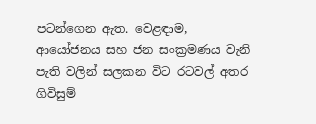පටන්ගෙන ඇත. වෙළඳාම, ආයෝජනය සහ ජන සංක්‍රමණය වැනි පැති වලින් සලකන විට රටවල් අතර ගිවිසුම්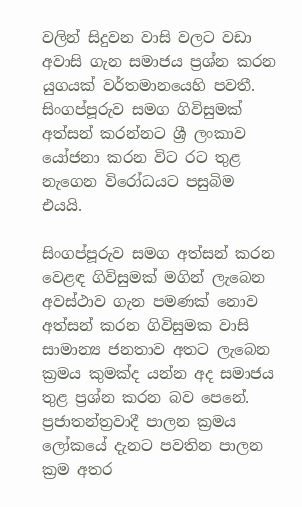වලින් සිදුවන වාසි වලට වඩා අවාසි ගැන සමාජය ප්‍රශ්න කරන යුගයක් වර්තමානයෙහි පවතී. සිංගප්පූරුව සමග ගිවිසුමක් අත්සන් කරන්නට ශ්‍රී ලංකාව යෝජනා කරන විට රට තුළ නැගෙන විරෝධයට පසුබිම එයයි.

සිංගප්පූරුව සමග අත්සන් කරන වෙළඳ ගිවිසුමක් මගින් ලැබෙන අවස්ථාව ගැන පමණක් නොව අත්සන් කරන ගිවිසුමක වාසි සාමාන්‍ය ජනතාව අතට ලැබෙන ක්‍රමය කුමක්ද යන්න අද සමාජය තුළ ප්‍රශ්න කරන බව පෙනේ. ප්‍රජාතන්ත්‍රවාදී පාලන ක්‍රමය ලෝකයේ දැනට පවතින පාලන ක්‍රම අතර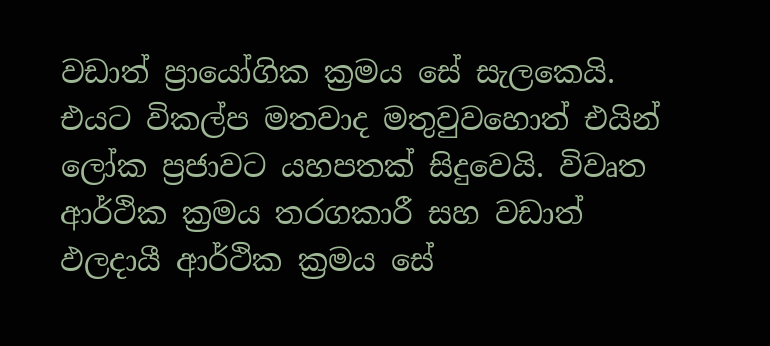වඩාත් ප්‍රායෝගික ක්‍රමය සේ සැලකෙයි. එයට විකල්ප මතවාද මතුවුවහොත් එයින් ලෝක ප්‍රජාවට යහපතක් සිදුවෙයි. විවෘත ආර්ථික ක්‍රමය තරගකාරී සහ වඩාත් ඵලදායී ආර්ථික ක්‍රමය සේ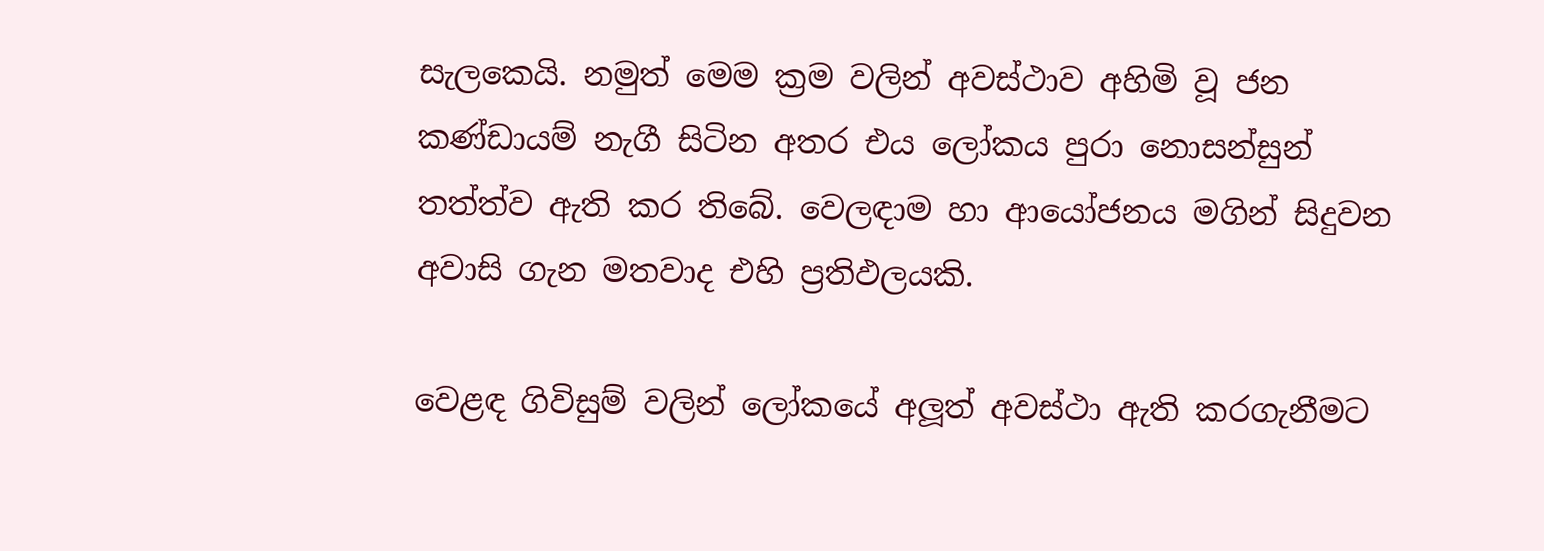සැලකෙයි. නමුත් මෙම ක්‍රම වලින් අවස්ථාව අහිමි වූ ජන කණ්ඩායම් නැගී සිටින අතර එය ලෝකය පුරා නොසන්සුන් තත්ත්ව ඇති කර තිබේ. වෙලඳාම හා ආයෝජනය මගින් සිදුවන අවාසි ගැන මතවාද එහි ප්‍රතිඵලයකි.

වෙළඳ ගිවිසුම් වලින් ලෝකයේ අලූත් අවස්ථා ඇති කරගැනීමට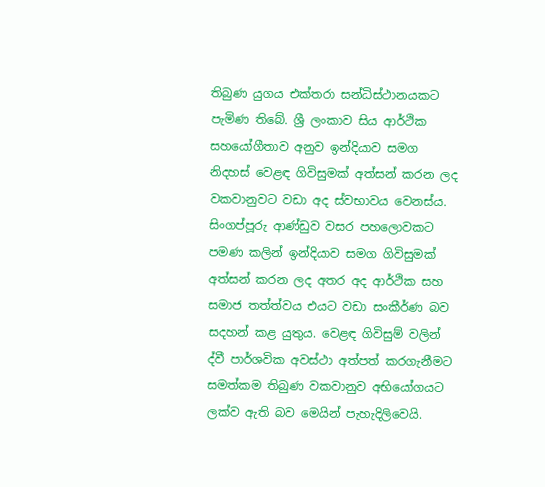තිබුණ යුගය එක්තරා සන්ධිස්ථානයකට පැමිණ තිබේ. ශ්‍රී ලංකාව සිය ආර්ථික සහයෝගීතාව අනුව ඉන්දියාව සමග නිදහස් වෙළඳ ගිවිසුමක් අත්සන් කරන ලද වකවානුවට වඩා අද ස්වභාවය වෙනස්ය. සිංගප්පූරු ආණ්ඩුව වසර පහලොවකට පමණ කලින් ඉන්දියාව සමග ගිවිසුමක් අත්සන් කරන ලද අතර අද ආර්ථික සහ සමාජ තත්ත්වය එයට වඩා සංකීර්ණ බව සදහන් කළ යුතුය. වෙළඳ ගිවිසුම් වලින් ද්වී පාර්ශවික අවස්ථා අත්පත් කරගැනීමට සමත්කම තිබුණ වකවානුව අභියෝගයට ලක්ව ඇති බව මෙයින් පැහැදිලිවෙයි.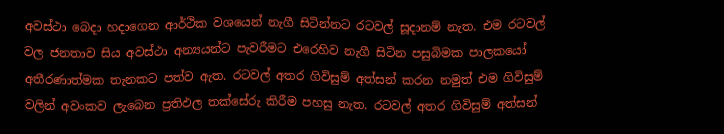අවස්ථා බෙදා හදාගෙන ආර්ථික වශයෙන් නැගී සිටින්නට රටවල් සූදානම් නැත. එම රටවල් වල ජනතාව සිය අවස්ථා අන්‍යයන්ට පැවරීමට එරෙහිව නැගී සිටින පසුබිමක පාලකයෝ අතීරණාත්මක තැනකට පත්ව ඇත. රටවල් අතර ගිවිසුම් අත්සන් කරන නමුත් එම ගිවිසුම් වලින් අවංකව ලැබෙන ප්‍රතිඵල තක්සේරු කිරීම පහසු නැත. රටවල් අතර ගිවිසුම් අත්සන්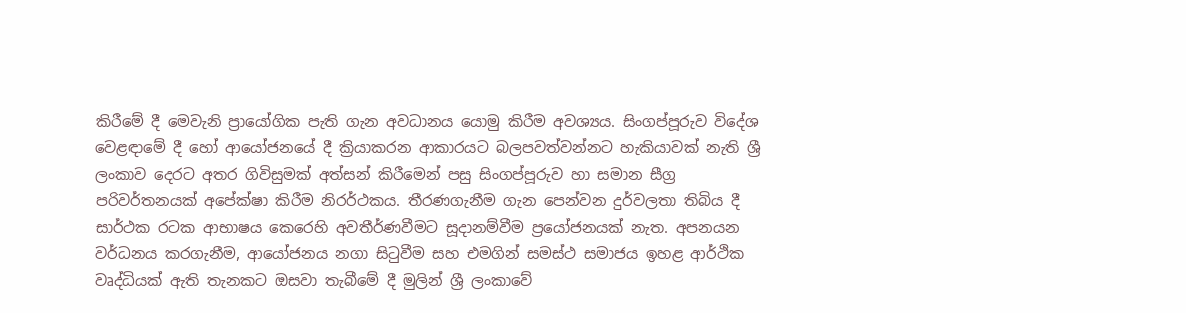කිරීමේ දී මෙවැනි ප්‍රායෝගික පැති ගැන අවධානය යොමු කිරීම අවශ්‍යය. සිංගප්පූරුව විදේශ වෙළඳාමේ දී හෝ ආයෝජනයේ දී ක්‍රියාකරන ආකාරයට බලපවත්වන්නට හැකියාවක් නැති ශ්‍රී ලංකාව දෙරට අතර ගිවිසුමක් අත්සන් කිරීමෙන් පසු සිංගප්පූරුව හා සමාන සීග්‍ර පරිවර්තනයක් අපේක්ෂා කිරීම නිරර්ථකය. තීරණගැනීම ගැන පෙන්වන දුර්වලතා තිබිය දී සාර්ථක රටක ආභාෂය කෙරෙහි අවතීර්ණවීමට සූදානම්වීම ප්‍රයෝජනයක් නැත. අපනයන වර්ධනය කරගැනීම, ආයෝජනය නගා සිටුවීම සහ එමගින් සමස්ථ සමාජය ඉහළ ආර්ථික වෘද්ධියක් ඇති තැනකට ඔසවා තැබීමේ දී මුලින් ශ්‍රී ලංකාවේ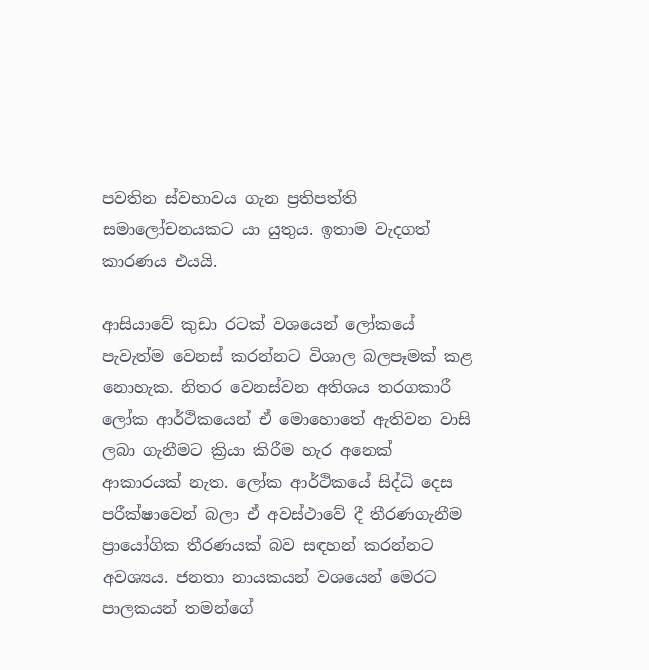පවතින ස්වභාවය ගැන ප්‍රතිපත්ති සමාලෝචනයකට යා යුතුය. ඉතාම වැදගත් කාරණය එයයි.

ආසියාවේ කුඩා රටක් වශයෙන් ලෝකයේ පැවැත්ම වෙනස් කරන්නට විශාල බලපෑමක් කළ නොහැක. නිතර වෙනස්වන අතිශය තරගකාරී ලෝක ආර්ථිකයෙන් ඒ මොහොතේ ඇතිවන වාසි ලබා ගැනීමට ක්‍රියා කිරීම හැර අනෙක් ආකාරයක් නැත. ලෝක ආර්ථිකයේ සිද්ධි දෙස පරීක්ෂාවෙන් බලා ඒ අවස්ථාවේ දී තීරණගැනීම ප්‍රායෝගික තීරණයක් බව සඳහන් කරන්නට අවශ්‍යය. ජනතා නායකයන් වශයෙන් මෙරට පාලකයන් තමන්ගේ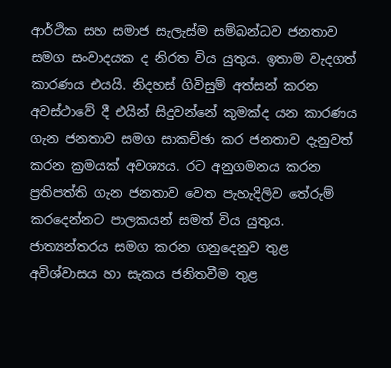ආර්ථික සහ සමාජ සැලැස්ම සම්බන්ධව ජනතාව සමග සංවාදයක ද නිරත විය යුතුය. ඉතාම වැදගත් කාරණය එයයි. නිදහස් ගිවිසුම් අත්සන් කරන අවස්ථාවේ දී එයින් සිදුවන්නේ කුමක්ද යන කාරණය ගැන ජනතාව සමග සාකච්ඡා කර ජනතාව දැනුවත් කරන ක්‍රමයක් අවශ්‍යය. රට අනුගමනය කරන ප්‍රතිපත්ති ගැන ජනතාව වෙත පැහැදිලිව තේරුම් කරදෙන්නට පාලකයන් සමත් විය යුතුය. ජාත්‍යන්තරය සමග කරන ගනුදෙනුව තුළ අවිශ්වාසය හා සැකය ජනිතවීම තුළ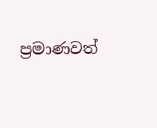ප්‍රමාණවත්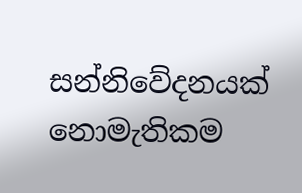සන්නිවේදනයක් නොමැතිකම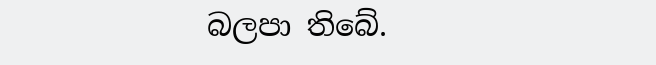බලපා තිබේ.